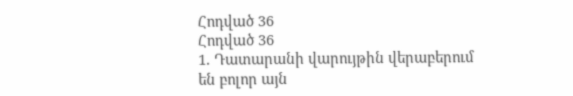Հոդված 36
Հոդված 36
1. Դատարանի վարույթին վերաբերում են բոլոր այն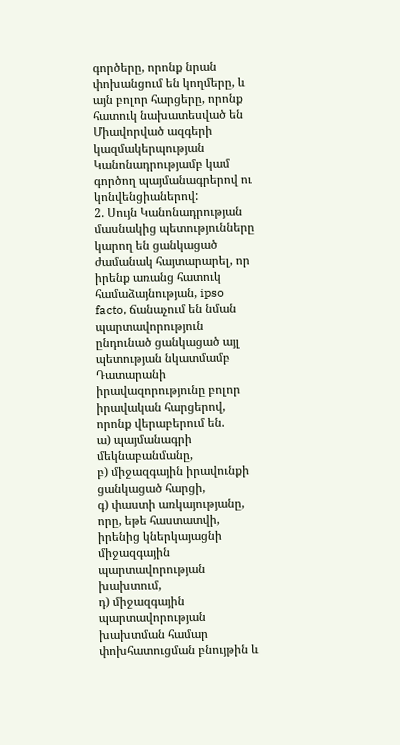գործերը, որոնք նրան փոխանցում են կողմերը, և այն բոլոր հարցերը, որոնք հատուկ նախատեսված են Միավորված ազգերի կազմակերպության Կանոնադրությամբ կամ գործող պայմանագրերով ու կոնվենցիաներով:
2. Սույն Կանոնադրության մասնակից պետությունները կարող են ցանկացած ժամանակ հայտարարել, որ իրենք առանց հատուկ համաձայնության, ipso facto, ճանաչում են նման պարտավորություն ընդունած ցանկացած այլ պետության նկատմամբ Դատարանի իրավազորությունը բոլոր իրավական հարցերով, որոնք վերաբերում են.
ա) պայմանագրի մեկնաբանմանը,
բ) միջազգային իրավունքի ցանկացած հարցի,
գ) փաստի առկայությանը, որը, եթե հաստատվի, իրենից կներկայացնի միջազգային պարտավորության խախտում,
դ) միջազգային պարտավորության խախտման համար փոխհատուցման բնույթին և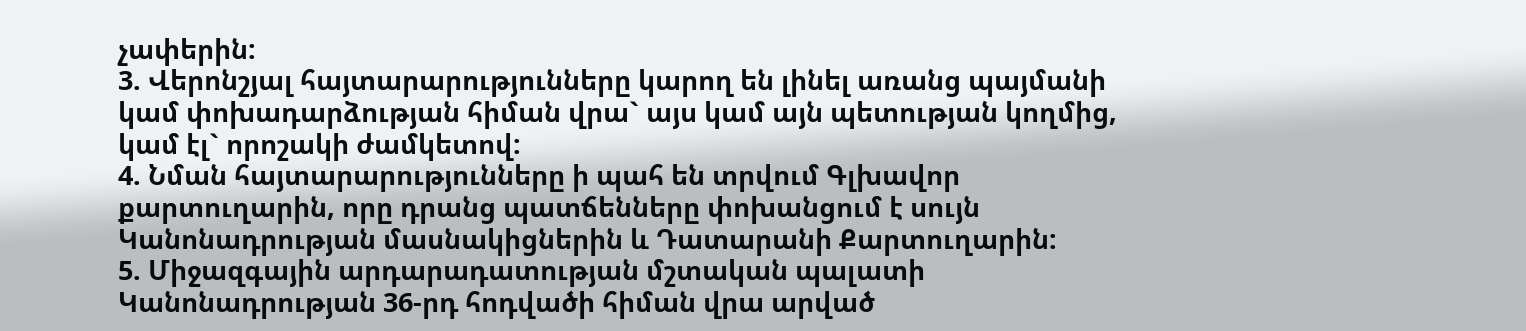չափերին:
3. Վերոնշյալ հայտարարությունները կարող են լինել առանց պայմանի կամ փոխադարձության հիման վրա` այս կամ այն պետության կողմից, կամ էլ` որոշակի ժամկետով:
4. Նման հայտարարությունները ի պահ են տրվում Գլխավոր քարտուղարին, որը դրանց պատճենները փոխանցում է սույն Կանոնադրության մասնակիցներին և Դատարանի Քարտուղարին:
5. Միջազգային արդարադատության մշտական պալատի Կանոնադրության 36-րդ հոդվածի հիման վրա արված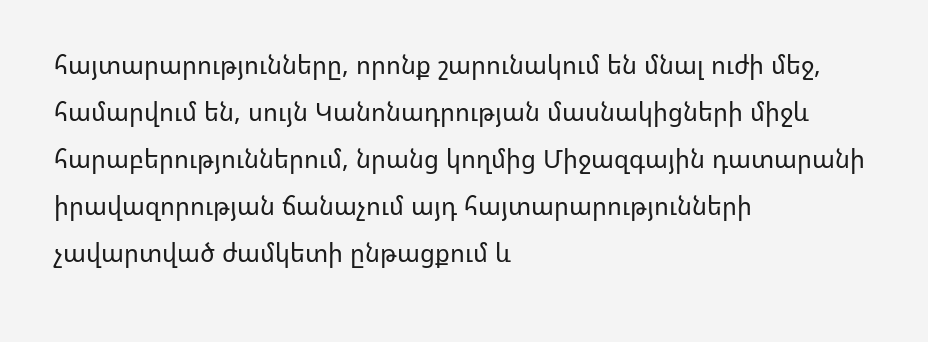հայտարարությունները, որոնք շարունակում են մնալ ուժի մեջ, համարվում են, սույն Կանոնադրության մասնակիցների միջև հարաբերություններում, նրանց կողմից Միջազգային դատարանի իրավազորության ճանաչում այդ հայտարարությունների չավարտված ժամկետի ընթացքում և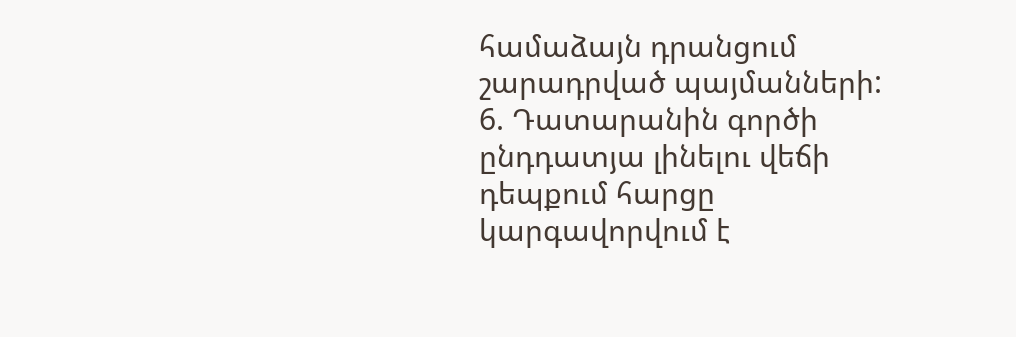համաձայն դրանցում շարադրված պայմանների:
6. Դատարանին գործի ընդդատյա լինելու վեճի դեպքում հարցը կարգավորվում է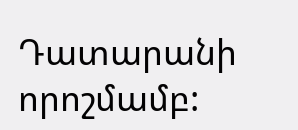Դատարանի որոշմամբ: